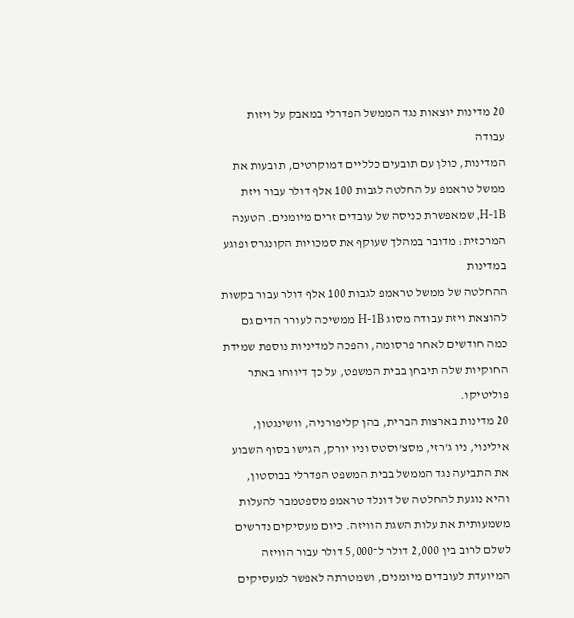20 מדינות יוצאות נגד הממשל הפדרלי במאבק על ויזות עבודה
המדינות, כולן עם תובעים כלליים דמוקרטים, תובעות את ממשל טראמפ על החלטה לגבות 100 אלף דולר עבור ויזת H-1B, שמאפשרת כניסה של עובדים זרים מיומנים. הטענה המרכזית: מדובר במהלך שעוקף את סמכויות הקונגרס ופוגע במדינות
ההחלטה של ממשל טראמפ לגבות 100 אלף דולר עבור בקשות להוצאת ויזת עבודה מסוג H-1B ממשיכה לעורר הדים גם כמה חודשים לאחר פרסומה, והפכה למדיניות נוספת שמידת החוקיות שלה תיבחן בבית המשפט, על כך דיווחו באתר פוליטיקו.
20 מדינות בארצות הברית, בהן קליפורניה, וושינגטון, אילינוי, ניו ג'רזי, מסצ'וסטס וניו יורק, הגישו בסוף השבוע את התביעה נגד הממשל בבית המשפט הפדרלי בבוסטון, והיא נוגעת להחלטה של דונלד טראמפ מספטמבר להעלות משמעותית את עלות השגת הוויזה. כיום מעסיקים נדרשים לשלם לרוב בין 2,000 דולר ל־5,000 דולר עבור הוויזה המיועדת לעובדים מיומנים, ושמטרתה לאפשר למעסיקים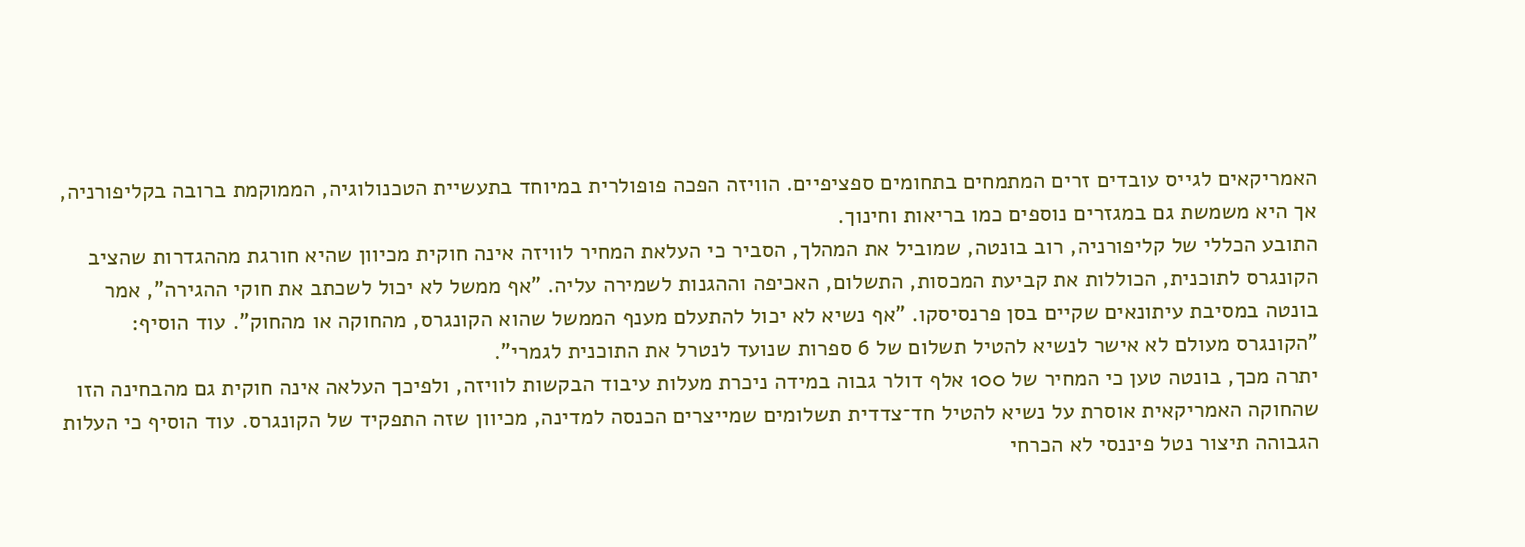האמריקאים לגייס עובדים זרים המתמחים בתחומים ספציפיים. הוויזה הפכה פופולרית במיוחד בתעשיית הטכנולוגיה, הממוקמת ברובה בקליפורניה, אך היא משמשת גם במגזרים נוספים כמו בריאות וחינוך.
התובע הכללי של קליפורניה, רוב בונטה, שמוביל את המהלך, הסביר כי העלאת המחיר לוויזה אינה חוקית מכיוון שהיא חורגת מההגדרות שהציב הקונגרס לתוכנית, הכוללות את קביעת המכסות, התשלום, האכיפה וההגנות לשמירה עליה. "אף ממשל לא יכול לשכתב את חוקי ההגירה", אמר בונטה במסיבת עיתונאים שקיים בסן פרנסיסקו. "אף נשיא לא יכול להתעלם מענף הממשל שהוא הקונגרס, מהחוקה או מהחוק". עוד הוסיף: "הקונגרס מעולם לא אישר לנשיא להטיל תשלום של 6 ספרות שנועד לנטרל את התוכנית לגמרי".
יתרה מכך, בונטה טען כי המחיר של 100 אלף דולר גבוה במידה ניכרת מעלות עיבוד הבקשות לוויזה, ולפיכך העלאה אינה חוקית גם מהבחינה הזו שהחוקה האמריקאית אוסרת על נשיא להטיל חד־צדדית תשלומים שמייצרים הכנסה למדינה, מכיוון שזה התפקיד של הקונגרס. עוד הוסיף כי העלות הגבוהה תיצור נטל פיננסי לא הכרחי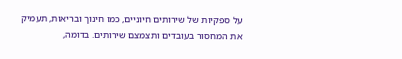על ספקיות של שירותים חיוניים, כמו חינוך ובריאות, תעמיק את המחסור בעובדים ותצמצם שירותים. בדומה,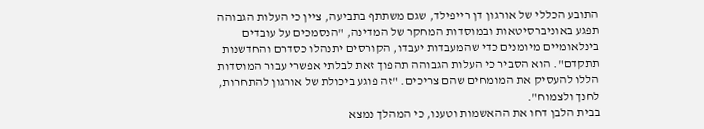התובע הכללי של אורגון דן רייפילד, שגם משתתף בתביעה, ציין כי העלות הגבוהה תפגע באוניברסיטאות ובמוסדות המחקר של המדינה, "הנסמכים על עובדים בינלאומיים מיומנים כדי שהמעבדות יעבדו, הקורסים יתנהלו כסדרם והחדשנות תתקדם". הוא הסביר כי העלות הגבוהה תהפוך זאת לבלתי אפשרי עבור המוסדות הללו להעסיק את המומחים שהם צריכים. "זה פוגע ביכולת של אורגון להתחרות, לחנך ולצמוח".
בבית הלבן דחו את ההאשמות וטענו, כי המהלך נמצא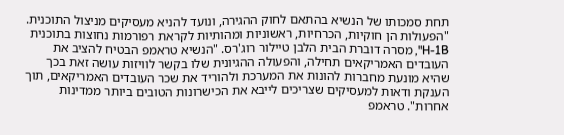תחת סמכותו של הנשיא בהתאם לחוק ההגירה, ונועד להניא מעסיקים מניצול התוכנית. "הפעולות הן חוקיות, הכרחיות, ראשוניות ומהותיות לקראת רפורמות נחוצות בתוכנית H-1B", מסרה דוברת הבית הלבן טיילור רוג'רס. "הנשיא טראמפ הבטיח להציב את העובדים האמריקאים תחילה, והפעולה ההגיונית שלו בקשר לוויזות עושה זאת בכך שהיא מונעת מחברות להונות את המערכת ולהוריד את שכר העובדים האמריקאים, תוך הענקת ודאות למעסיקים שצריכים לייבא את הכישרונות הטובים ביותר ממדינות אחרות". טראמפ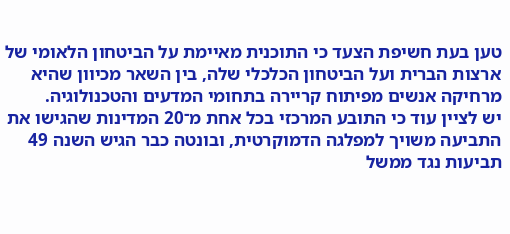טען בעת חשיפת הצעד כי התוכנית מאיימת על הביטחון הלאומי של ארצות הברית ועל הביטחון הכלכלי שלה, בין השאר מכיוון שהיא מרחיקה אנשים מפיתוח קריירה בתחומי המדעים והטכנולוגיה.
יש לציין עוד כי התובע המרכזי בכל אחת מ־20 המדינות שהגישו את התביעה משויך למפלגה הדמוקרטית, ובונטה כבר הגיש השנה 49 תביעות נגד ממשל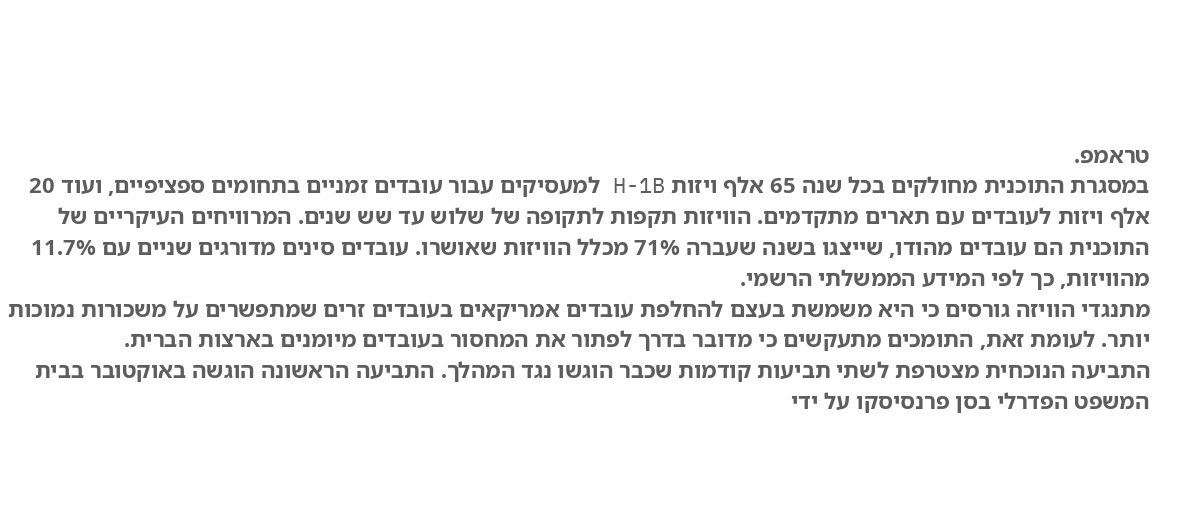טראמפ.
במסגרת התוכנית מחולקים בכל שנה 65 אלף ויזות H-1B למעסיקים עבור עובדים זמניים בתחומים ספציפיים, ועוד 20 אלף ויזות לעובדים עם תארים מתקדמים. הוויזות תקפות לתקופה של שלוש עד שש שנים. המרוויחים העיקריים של התוכנית הם עובדים מהודו, שייצגו בשנה שעברה 71% מכלל הוויזות שאושרו. עובדים סינים מדורגים שניים עם 11.7% מהוויזות, כך לפי המידע הממשלתי הרשמי.
מתנגדי הוויזה גורסים כי היא משמשת בעצם להחלפת עובדים אמריקאים בעובדים זרים שמתפשרים על משכורות נמוכות יותר. לעומת זאת, התומכים מתעקשים כי מדובר בדרך לפתור את המחסור בעובדים מיומנים בארצות הברית.
התביעה הנוכחית מצטרפת לשתי תביעות קודמות שכבר הוגשו נגד המהלך. התביעה הראשונה הוגשה באוקטובר בבית המשפט הפדרלי בסן פרנסיסקו על ידי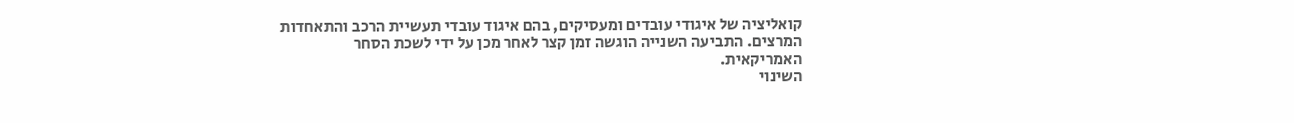קואליציה של איגודי עובדים ומעסיקים, בהם איגוד עובדי תעשיית הרכב והתאחדות המרצים. התביעה השנייה הוגשה זמן קצר לאחר מכן על ידי לשכת הסחר האמריקאית.
השינוי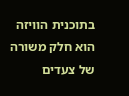בתוכנית הוויזה הוא חלק משורה של צעדים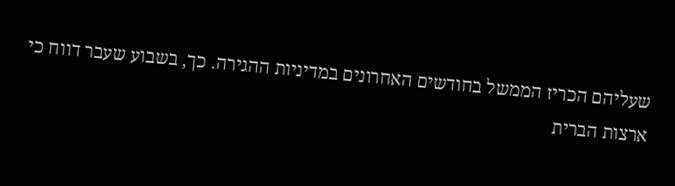שעליהם הכריז הממשל בחודשים האחרונים במדיניות ההגירה. כך, בשבוע שעבר דווח כי ארצות הברית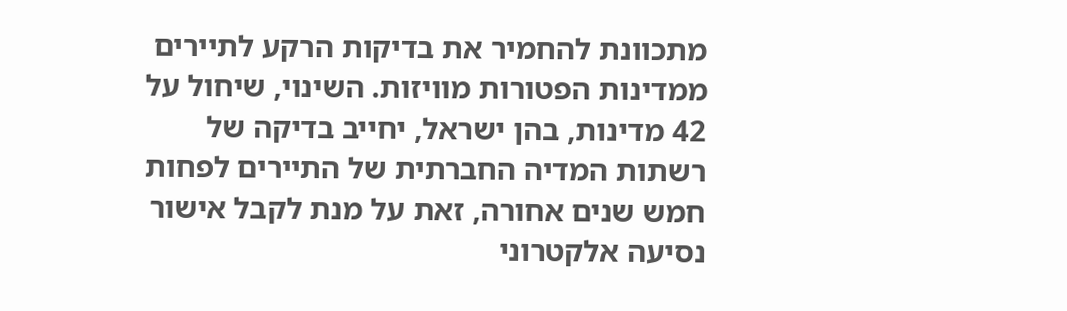מתכוונת להחמיר את בדיקות הרקע לתיירים ממדינות הפטורות מוויזות. השינוי, שיחול על 42 מדינות, בהן ישראל, יחייב בדיקה של רשתות המדיה החברתית של התיירים לפחות חמש שנים אחורה, זאת על מנת לקבל אישור נסיעה אלקטרוני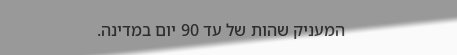המעניק שהות של עד 90 יום במדינה.